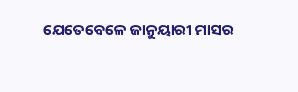ଯେତେବେଳେ ଜାନୁୟାରୀ ମାସର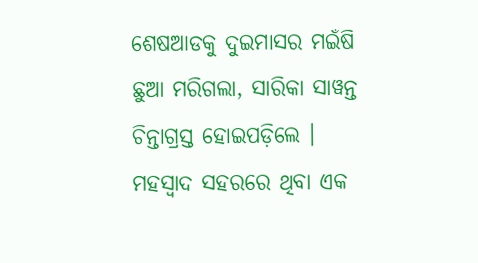ଶେଷଆଡକୁ ଦୁଇମାସର ମଇଁଷି ଛୁଆ ମରିଗଲା, ସାରିକା ସାୱନ୍ତ ଚିନ୍ତାଗ୍ରସ୍ତ ହୋଇପଡ଼ିଲେ । ମହସ୍ୱାଦ ସହରରେ ଥିବା ଏକ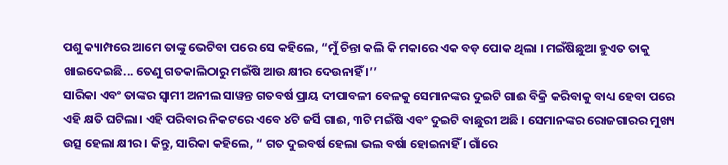ପଶୁ କ୍ୟାମ୍ପରେ ଆମେ ତାଙ୍କୁ ଭେଟିବା ପରେ ସେ କହିଲେ, “ମୁଁ ଚିନ୍ତା କଲି କି ମକାରେ ଏକ ବଡ଼ ପୋକ ଥିଲା । ମଇଁଷିଛୁଆ ହୁଏତ ତାକୁ ଖାଇଦେଇଛି... ତେଣୁ ଗତକାଲିଠାରୁ ମଇଁଷି ଆଉ କ୍ଷୀର ଦେଉନାହିଁ ।’’
ସାରିକା ଏବଂ ତାଙ୍କର ସ୍ୱାମୀ ଅନୀଲ ସାୱନ୍ତ ଗତବର୍ଷ ପ୍ରାୟ ଦୀପାବଳୀ ବେଳକୁ ସେମାନଙ୍କର ଦୁଇଟି ଗାଈ ବିକ୍ରି କରିବାକୁ ବାଧ୍ୟ ହେବା ପରେ ଏହି କ୍ଷତି ଘଟିଲା। ଏହି ପରିବାର ନିକଟରେ ଏବେ ୪ଟି ଜର୍ସି ଗାଈ, ୩ଟି ମଇଁଷି ଏବଂ ଦୁଇଟି ବାଛୁରୀ ଅଛି । ସେମାନଙ୍କର ରୋଜଗାରର ମୁଖ୍ୟ ଉତ୍ସ ହେଲା କ୍ଷୀର । କିନ୍ତୁ, ସାରିକା କହିଲେ, “ ଗତ ଦୁଇବର୍ଷ ହେଲା ଭଲ ବର୍ଷା ହୋଇନାହିଁ । ଗାଁରେ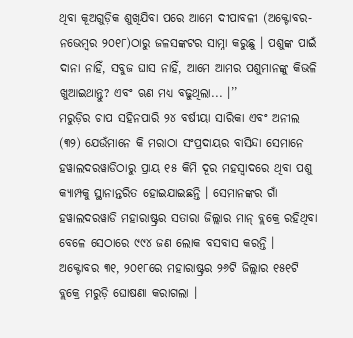ଥିବା କୂଅଗୁଡ଼ିକ ଶୁଖିଯିବା ପରେ ଆମେ ଦୀପାବଳୀ (ଅକ୍ଟୋବର-ନଭେମ୍ବର ୨୦୧୮)ଠାରୁ ଜଳସଙ୍କଟର ସାମ୍ନା କରୁଛୁ । ପଶୁଙ୍କ ପାଇଁ ଦାନା ନାହିଁ, ସବୁଜ ଘାସ ନାହିଁ, ଆମେ ଆମର ପଶୁମାନଙ୍କୁ କିଭଳି ଖୁଆଇଥାନ୍ତୁ? ଏବଂ ଋଣ ମଧ୍ୟ ବଢୁଥିଲା... ।’’
ମରୁଡ଼ିର ଚାପ ସହିନପାରି ୨୪ ବର୍ଷୀୟା ସାରିକା ଏବଂ ଅନୀଲ (୩୨) ଯେଉଁମାନେ କି ମରାଠା ସଂପ୍ରଦାୟର ବାସିନ୍ଦା ସେମାନେ ହୱାଲଦରୱାଡିଠାରୁ ପ୍ରାୟ ୧୫ କିମି ଦୂର ମହସ୍ୱାଦରେ ଥିବା ପଶୁ କ୍ୟାମ୍ପକୁ ସ୍ଥାନାନ୍ତରିତ ହୋଇଯାଇଛନ୍ତି । ସେମାନଙ୍କର ଗାଁ ହୱାଲଦରୱାଡି ମହାରାଷ୍ଟ୍ରର ସତାରା ଜିଲ୍ଲାର ମାନ୍ ବ୍ଲକ୍ରେ ରହିଥିବା ବେଳେ ସେଠାରେ ୯୯୪ ଜଣ ଲୋକ ବସବାସ କରନ୍ତି ।
ଅକ୍ଟୋବର ୩୧, ୨୦୧୮ରେ ମହାରାଷ୍ଟ୍ରର ୨୬ଟି ଜିଲ୍ଲାର ୧୫୧ଟି ବ୍ଲକ୍ରେ ମରୁଡ଼ି ଘୋଷଣା କରାଗଲା ।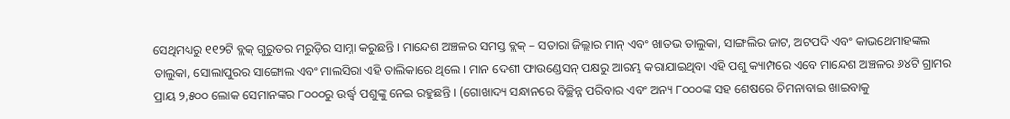ସେଥିମଧ୍ୟରୁ ୧୧୨ଟି ବ୍ଲକ୍ ଗୁରୁତର ମରୁଡ଼ିର ସାମ୍ନା କରୁଛନ୍ତି । ମାନ୍ଦେଶ ଅଞ୍ଚଳର ସମସ୍ତ ବ୍ଲକ୍ – ସତାରା ଜିଲ୍ଲାର ମାନ୍ ଏବଂ ଖାତଭ ତାଲୁକା, ସାଙ୍ଗଲିର ଜାଟ, ଅଟପଦି ଏବଂ କାଭଥେମାହଙ୍କଲ ତାଲୁକା, ସୋଲାପୁରର ସାଙ୍ଗୋଲ ଏବଂ ମାଲସିରା ଏହି ତାଲିକାରେ ଥିଲେ । ମାନ ଦେଶୀ ଫାଉଣ୍ଡେସନ୍ ପକ୍ଷରୁ ଆରମ୍ଭ କରାଯାଇଥିବା ଏହି ପଶୁ କ୍ୟାମ୍ପରେ ଏବେ ମାନ୍ଦେଶ ଅଞ୍ଚଳର ୬୪ଟି ଗ୍ରାମର ପ୍ରାୟ ୨,୫୦୦ ଲୋକ ସେମାନଙ୍କର ୮୦୦୦ରୁ ଉର୍ଦ୍ଧ୍ୱ ପଶୁଙ୍କୁ ନେଇ ରହୁଛନ୍ତି । (ଗୋଖାଦ୍ୟ ସନ୍ଧାନରେ ବିଚ୍ଛିନ୍ନ ପରିବାର ଏବଂ ଅନ୍ୟ ୮୦୦୦ଙ୍କ ସହ ଶେଷରେ ଚିମନାବାଇ ଖାଇବାକୁ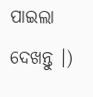ପାଇଲା ଦେଖନ୍ତୁ ।)